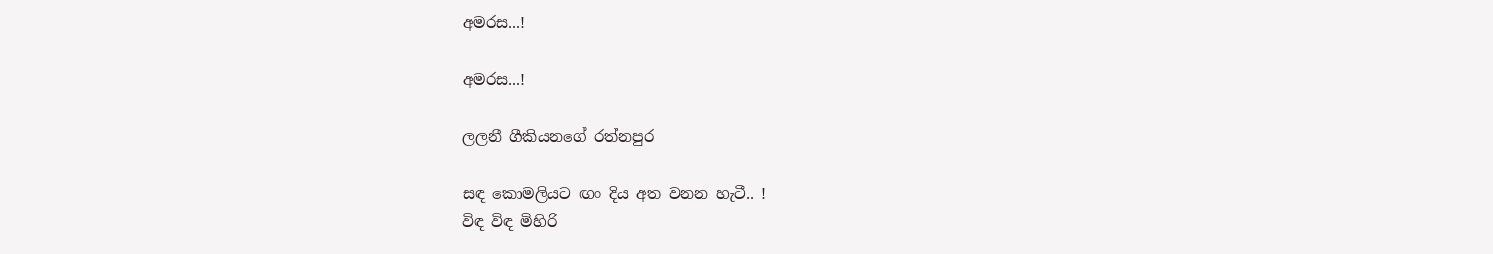අමරස...!

අමරස...!

ලලනී ගීකියනගේ රත්නපුර

සඳ කොමලියට ඟං දිය අත වනන හැටී.. !
විඳ විඳ මිහිරි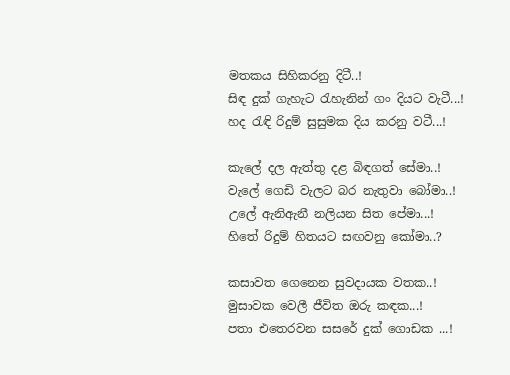මතකය සිහිකරනු දිටී..!
සිඳ දුක් ගැහැට රැහැනින් ගං දියට වැටී...!
හද රැඳි රිදුම් සුසුමක දිය කරනු වටී...!

කැලේ දල ඇත්තු දළ බිඳගත් සේමා..!
වැලේ ගෙඩි වැලට බර නැතුවා බෝමා..!
උලේ ඇනිඇනී නලියන සිත පේමා...!
හිතේ රිදුම් හිතයට සඟවනු කෝමා..?

කසාවත ගෙනෙන සුවදායක වතක..!
මුසාවක වෙලී ජීවිත ඔරු කඳක...!
පතා එතෙරවන සසරේ දුක් ගොඩක ...!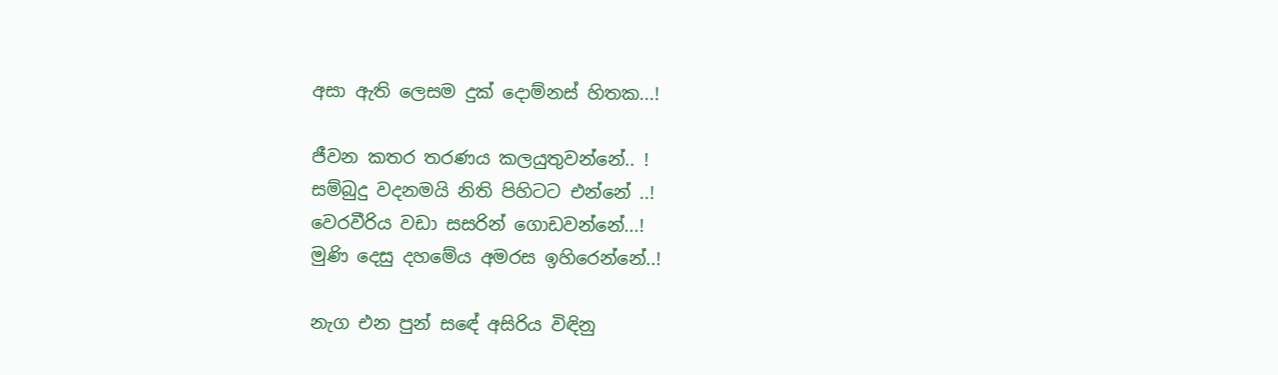අසා ඇති ලෙසම දුක් දොම්නස් හිතක...!

ජීවන කතර තරණය කලයුතුවන්නේ.. !
සම්බුදු වදනමයි නිති පිහිටට එන්නේ ..!
වෙරවීරිය වඩා සසරින් ගොඩවන්නේ...!
මුණි දෙසු දහමේය අමරස ඉහිරෙන්නේ..!

නැග එන පුන් සඳේ අසිරිය විඳිනු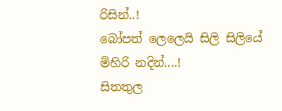රිසින්..!
බෝපත් ලෙලෙයි සිලි සිලියේ මිහිරි නදින්....!
සිතතුල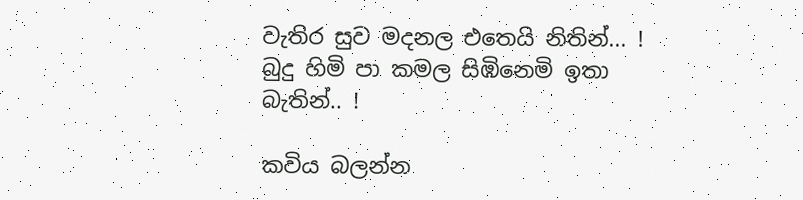වැතිර සුව මදනල එතෙයි නිතින්... !
බුදු හිමි පා කමල සිඹිනෙමි ඉතා බැතින්.. !

කවිය බලන්න